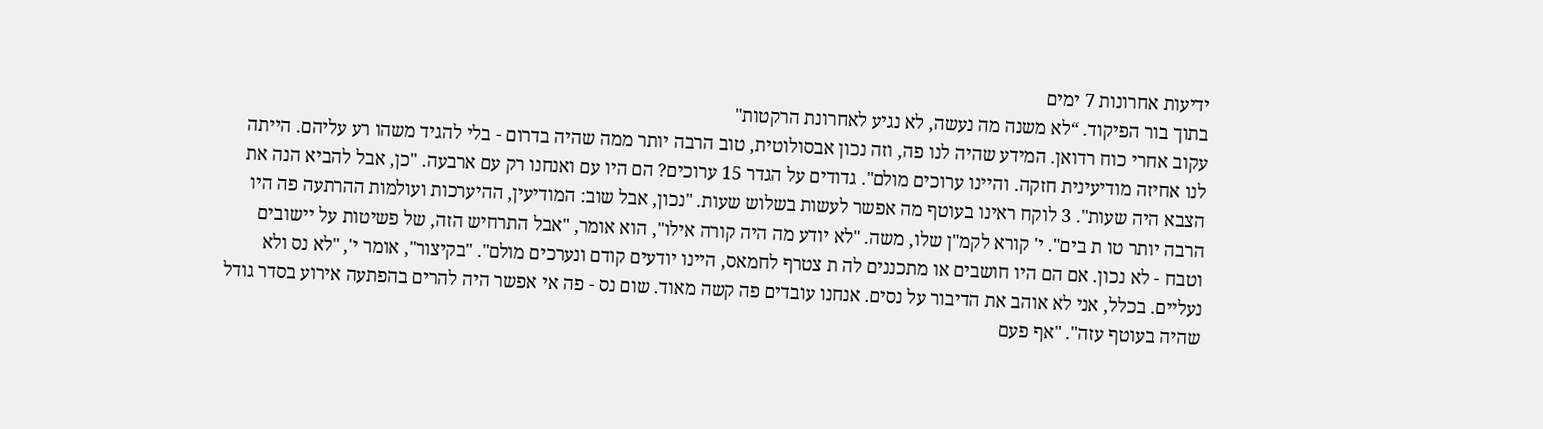ידיעות אחרונות 7 ימים
בתוך בור הפיקוד. “לא משנה מה נעשה, לא נגיע לאחרונת הרקטות"
עקוב אחרי כוח רדואן. המידע שהיה לנו פה, וזה נכון אבסולוטית, טוב הרבה יותר ממה שהיה בדרום - בלי להגיד משהו רע עליהם. הייתה לנו אחיזה מודיעינית חזקה. והיינו ערוכים מולם". גדודים על הגדר 15 ערוכים? הם היו עם ואנחנו רק עם ארבעה. "כן, אבל להביא הנה את הצבא היה שעות". 3 לוקח ראינו בעוטף מה אפשר לעשות בשלוש שעות. "נכון, אבל שוב: המודיעין, ההיערכות ועולמות ההרתעה פה היו הרבה יותר טו ת בים". י' קורא לקמ"ן שלו, משה. "לא יודע מה היה קורה אילו", הוא אומר, "אבל התרחיש הזה, של פשיטות על יישובים וטבח - לא נכון. אם הם היו חושבים או מתכננים לה ת צטרף לחמאס, היינו יודעים קודם ונערכים מולם". "בקיצור", אומר י', "לא נס ולא נעליים. בכלל, אני לא אוהב את הדיבור על נסים. אנחנו עובדים פה קשה מאוד. שום נס - פה אי אפשר היה להרים בהפתעה אירוע בסדר גודל שהיה בעוטף עזה". "אף פעם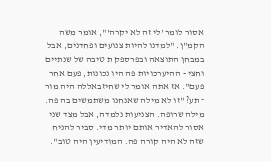אסור לומר 'לי זה לא יקרה'", אומר משה הקמ"ן. "למדנו להיות צנועים ופחדנים, אבל במבחן התוצאה ובפרספק ת טיבה של שנתיים וחצי - ההיערכויות פה היו נכונות, פעם אחר פעם". אז אתה אומר לי שחיזבאללה היה מור ־ תע? "זו לא מילה שאנחנו משתמשים בה פה. מילה שרופה. הצניעות נלמדה, אבל מצד שני אסור להאדיר אותם יותר מדי. סביר להניח שזה לא היה קורה פה. המודיעין היה טוב".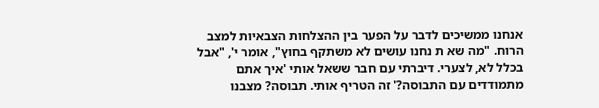אנחנו ממשיכים לדבר על הפער בין ההצלחות הצבאיות למצב הרוח. "מה שא ת נחנו עושים לא משתקף בחוץ", אומר י', "אבל בכלל לא, לצערי. דיברתי עם חבר ששאל אותי 'איך אתם מתמודדים עם התבוסה?' זה הטריף אותי. תבוסה? מצבנו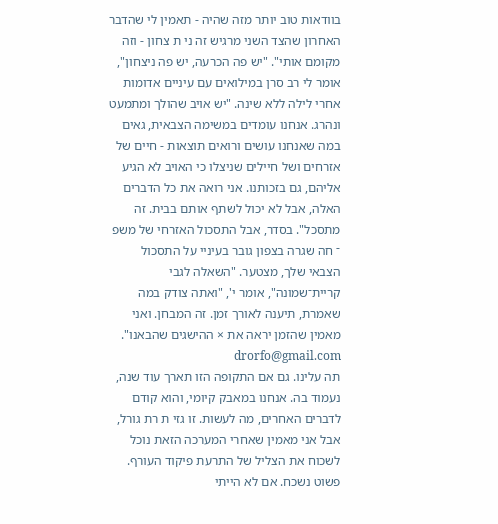בוודאות טוב יותר מזה שהיה - תאמין לי שהדבר האחרון שהצד השני מרגיש זה ני ת צחון - וזה מקומם אותי". "יש פה הכרעה, יש פה ניצחון", אומר לי רב סרן במילואים עם עיניים אדומות אחרי לילה ללא שינה. "יש אויב שהולך ומתמעט ונהרג. אנחנו עומדים במשימה הצבאית, גאים במה שאנחנו עושים ורואים תוצאות - חיים של אזרחים ושל חיילים שניצלו כי האויב לא הגיע אליהם, גם בזכותנו. אני רואה את כל הדברים האלה, אבל לא יכול לשתף אותם בבית. זה מתסכל". בסדר, אבל התסכול האזרחי של משפ ־ חה שגרה בצפון גובר בעיניי על התסכול הצבאי שלך, מצטער. "השאלה לגבי קריית־שמונה", אומר י', "ואתה צודק במה שאמרת, תיענה לאורך זמן. זה המבחן. ואני מאמין שהזמן יראה את × ההישגים שהבאנו". drorfo@gmail.com
תה עלינו. גם אם התקופה הזו תארך עוד שנה, נעמוד בה. אנחנו במאבק קיומי, והוא קודם לדברים האחרים, מה לעשות. זו גזי ת רת גורל, אבל אני מאמין שאחרי המערכה הזאת נוכל לשכוח את הצליל של התרעת פיקוד העורף. פשוט נשכח. אם לא הייתי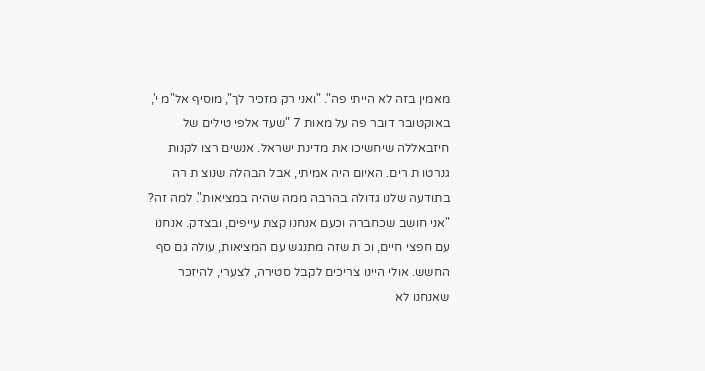מאמין בזה לא הייתי פה". "ואני רק מזכיר לך", מוסיף אל"מ י', באוקטובר דובר פה על מאות 7 "שעד אלפי טילים של חיזבאללה שיחשיכו את מדינת ישראל. אנשים רצו לקנות גנרטו ת רים. האיום היה אמיתי, אבל הבהלה שנוצ ת רה בתודעה שלנו גדולה בהרבה ממה שהיה במציאות". למה זה? "אני חושב שכחברה וכעם אנחנו קצת עייפים, ובצדק. אנחנו עם חפצי חיים, וכ ת שזה מתנגש עם המציאות, עולה גם סף החשש. אולי היינו צריכים לקבל סטירה, לצערי, להיזכר שאנחנו לא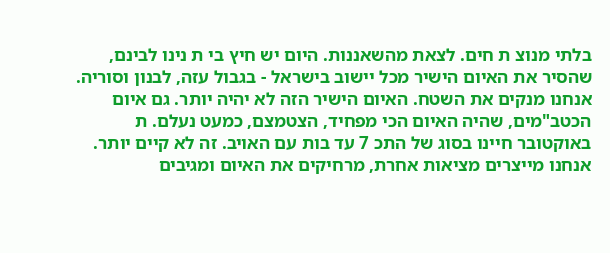בלתי מנוצ ת חים. לצאת מהשאננות. היום יש חיץ בי ת נינו לבינם, שהסיר את האיום הישיר מכל יישוב בישראל - בגבול עזה, לבנון וסוריה. אנחנו מנקים את השטח. האיום הישיר הזה לא יהיה יותר. גם איום הכטב"מים, שהיה האיום הכי מפחיד, הצטמצם, כמעט נעלם. ת באוקטובר חיינו בסוג של התכ 7 עד בות עם האויב. זה לא קיים יותר. אנחנו מייצרים מציאות אחרת, מרחיקים את האיום ומגיבים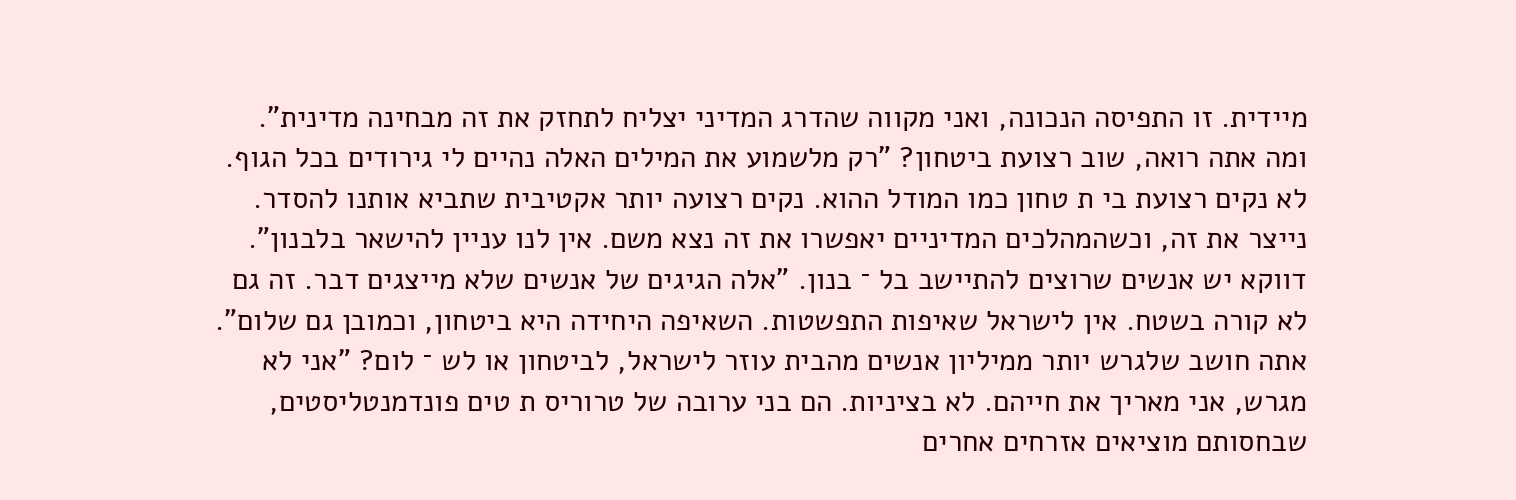מיידית. זו התפיסה הנכונה, ואני מקווה שהדרג המדיני יצליח לתחזק את זה מבחינה מדינית". ומה אתה רואה, שוב רצועת ביטחון? "רק מלשמוע את המילים האלה נהיים לי גירודים בכל הגוף. לא נקים רצועת בי ת טחון כמו המודל ההוא. נקים רצועה יותר אקטיבית שתביא אותנו להסדר. נייצר את זה, וכשהמהלכים המדיניים יאפשרו את זה נצא משם. אין לנו עניין להישאר בלבנון". דווקא יש אנשים שרוצים להתיישב בל ־ בנון. "אלה הגיגים של אנשים שלא מייצגים דבר. זה גם לא קורה בשטח. אין לישראל שאיפות התפשטות. השאיפה היחידה היא ביטחון, וכמובן גם שלום". אתה חושב שלגרש יותר ממיליון אנשים מהבית עוזר לישראל, לביטחון או לש ־ לום? "אני לא מגרש, אני מאריך את חייהם. לא בציניות. הם בני ערובה של טרוריס ת טים פונדמנטליסטים, שבחסותם מוציאים אזרחים אחרים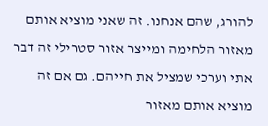להורג, שהם אנחנו. זה שאני מוציא אותם מאזור הלחימה ומייצר אזור סטרילי זה דבר אתי וערכי שמציל את חייהם. גם אם זה מוציא אותם מאזור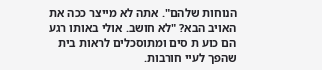הנוחות שלהם". אתה לא מייצר ככה את האויב הבא? "לא חושב. אולי באותו רגע הם כוע ת סים ומתוסכלים לראות בית שהפך לעיי חורבות.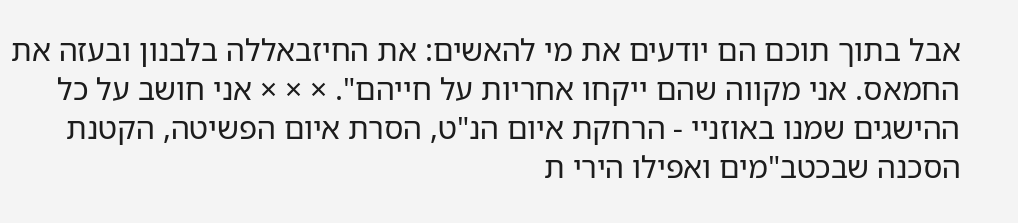אבל בתוך תוכם הם יודעים את מי להאשים: את החיזבאללה בלבנון ובעזה את החמאס. אני מקווה שהם ייקחו אחריות על חייהם". × × × אני חושב על כל ההישגים שמנו באוזניי - הרחקת איום הנ"ט, הסרת איום הפשיטה, הקטנת הסכנה שבכטב"מים ואפילו הירי ת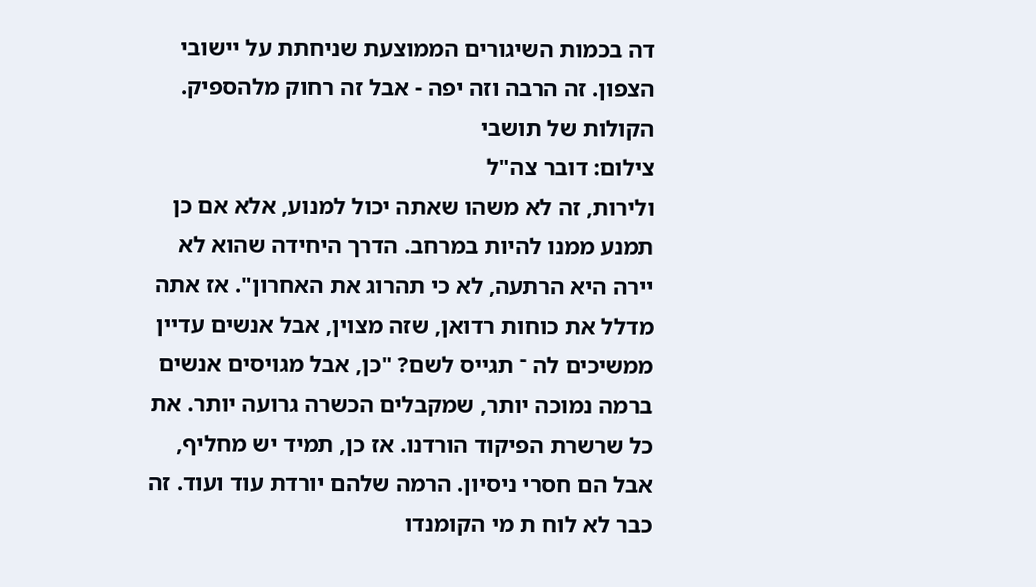דה בכמות השיגורים הממוצעת שניחתת על יישובי הצפון. זה הרבה וזה יפה - אבל זה רחוק מלהספיק. הקולות של תושבי
צילום: דובר צה"ל
ולירות, זה לא משהו שאתה יכול למנוע, אלא אם כן תמנע ממנו להיות במרחב. הדרך היחידה שהוא לא יירה היא הרתעה, לא כי תהרוג את האחרון". אז אתה מדלל את כוחות רדואן, שזה מצוין, אבל אנשים עדיין ממשיכים לה ־ תגייס לשם? "כן, אבל מגויסים אנשים ברמה נמוכה יותר, שמקבלים הכשרה גרועה יותר. את כל שרשרת הפיקוד הורדנו. אז כן, תמיד יש מחליף, אבל הם חסרי ניסיון. הרמה שלהם יורדת עוד ועוד. זה כבר לא לוח ת מי הקומנדו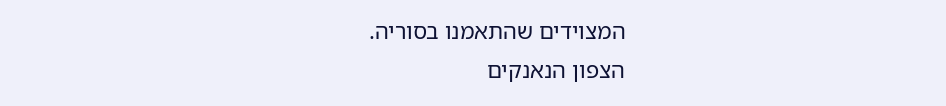המצוידים שהתאמנו בסוריה.
הצפון הנאנקים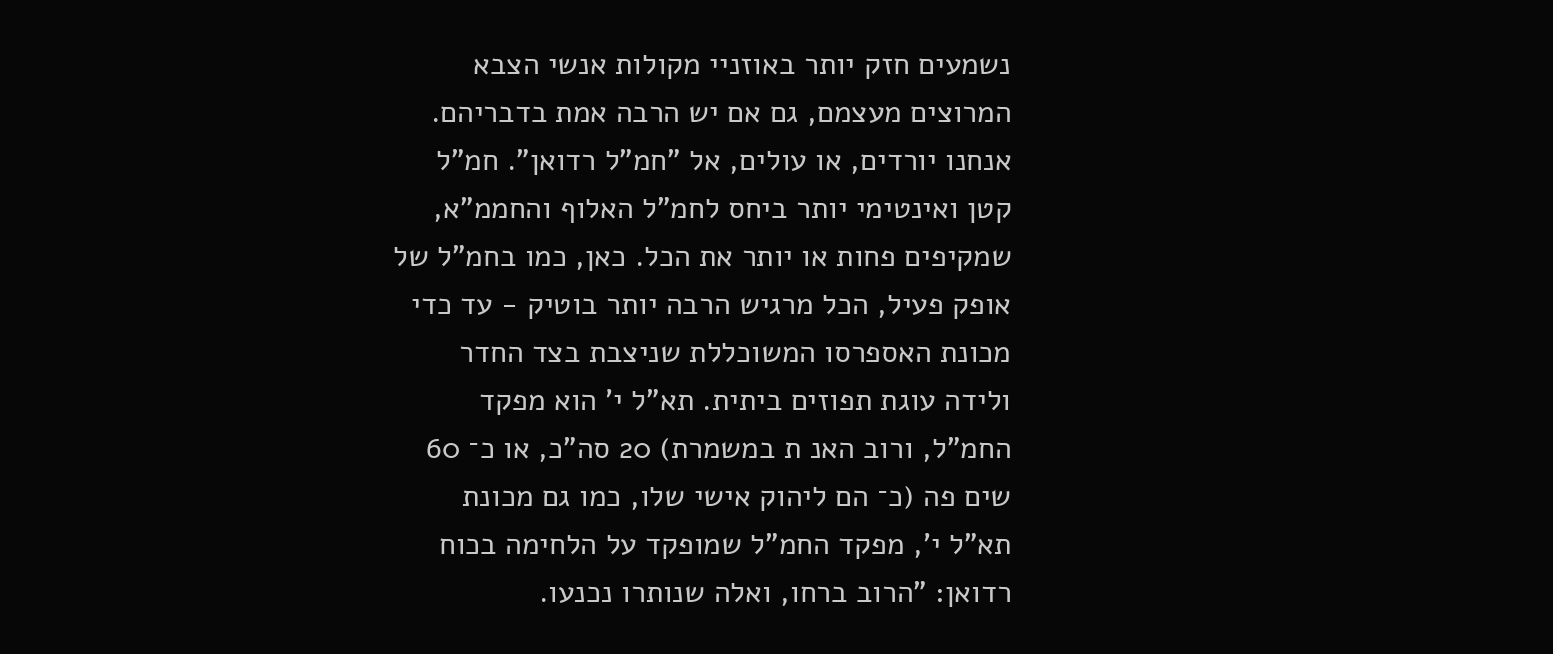נשמעים חזק יותר באוזניי מקולות אנשי הצבא המרוצים מעצמם, גם אם יש הרבה אמת בדבריהם. אנחנו יורדים, או עולים, אל "חמ"ל רדואן". חמ"ל קטן ואינטימי יותר ביחס לחמ"ל האלוף והחממ"א, שמקיפים פחות או יותר את הכל. כאן, כמו בחמ"ל של אופק פעיל, הכל מרגיש הרבה יותר בוטיק - עד כדי מכונת האספרסו המשוכללת שניצבת בצד החדר ולידה עוגת תפוזים ביתית. תא"ל י' הוא מפקד החמ"ל, ורוב האנ ת במשמרת) 20 סה"כ, או כ־ 60 שים פה (כ־ הם ליהוק אישי שלו, כמו גם מכונת
תא"ל י', מפקד החמ"ל שמופקד על הלחימה בכוח רדואן: "הרוב ברחו, ואלה שנותרו נכנעו.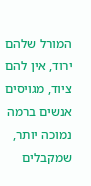המורל שלהם ירוד, אין להם ציוד, מגויסים אנשים ברמה נמוכה יותר, שמקבלים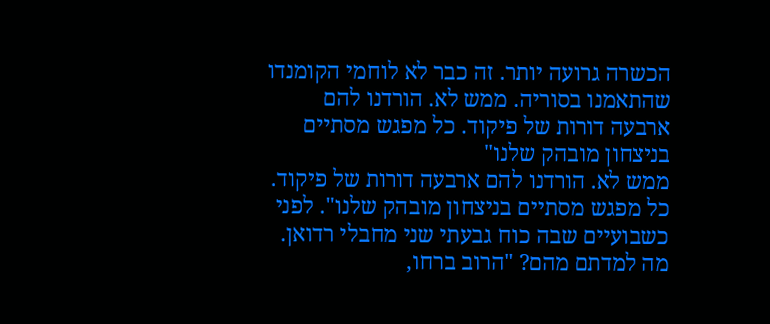הכשרה גרועה יותר. זה כבר לא לוחמי הקומנדו שהתאמנו בסוריה. ממש לא. הורדנו להם ארבעה דורות של פיקוד. כל מפגש מסתיים בניצחון מובהק שלנו"
ממש לא. הורדנו להם ארבעה דורות של פיקוד. כל מפגש מסתיים בניצחון מובהק שלנו". לפני כשבועיים שבה כוח גבעתי שני מחבלי רדואן. מה למדתם מהם? "הרוב ברחו,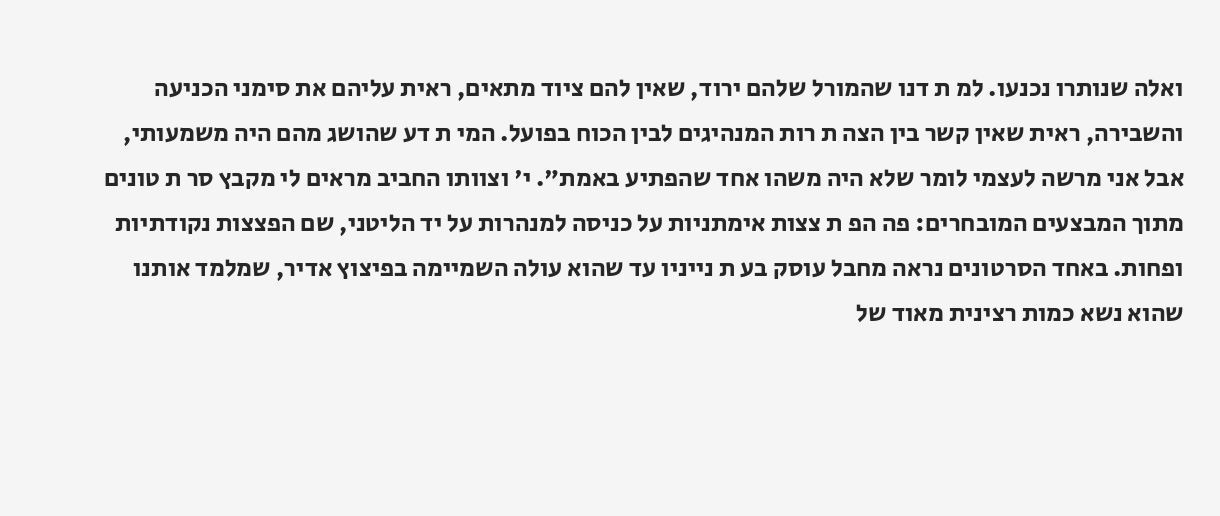ואלה שנותרו נכנעו. למ ת דנו שהמורל שלהם ירוד, שאין להם ציוד מתאים, ראית עליהם את סימני הכניעה והשבירה, ראית שאין קשר בין הצה ת רות המנהיגים לבין הכוח בפועל. המי ת דע שהושג מהם היה משמעותי, אבל אני מרשה לעצמי לומר שלא היה משהו אחד שהפתיע באמת". י' וצוותו החביב מראים לי מקבץ סר ת טונים מתוך המבצעים המובחרים: פה הפ ת צצות אימתניות על כניסה למנהרות על יד הליטני, שם הפצצות נקודתיות ופחות. באחד הסרטונים נראה מחבל עוסק בע ת נייניו עד שהוא עולה השמיימה בפיצוץ אדיר, שמלמד אותנו שהוא נשא כמות רצינית מאוד של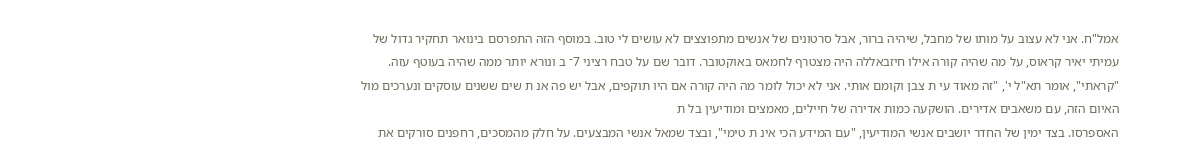אמל"ח. אני לא עצוב על מותו של מחבל, שיהיה ברור, אבל סרטונים של אנשים מתפוצצים לא עושים לי טוב. במוסף הזה התפרסם בינואר תחקיר גדול של עמיתי יאיר קראוס, על מה שהיה קורה אילו חיזבאללה היה מצטרף לחמאס באוקטובר. דובר שם על טבח רציני 7־ ב ונורא יותר ממה שהיה בעוטף עזה. "קראתי", אומר תא"ל י', "זה מאוד עי ת צבן וקומם אותי. אני לא יכול לומר מה היה קורה אם היו תוקפים, אבל יש פה אנ ת שים ששנים עוסקים ונערכים מול האיום הזה, עם משאבים אדירים. הושקעה כמות אדירה של חיילים, מאמצים ומודיעין בל ת
האספרסו. בצד ימין של החדר יושבים אנשי המודיעין, "עם המידע הכי אינ ת טימי", ובצד שמאל אנשי המבצעים. על חלק מהמסכים, רחפנים סורקים את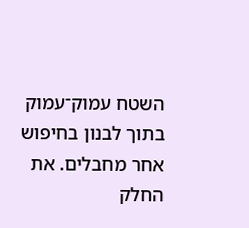השטח עמוק־עמוק בתוך לבנון בחיפוש אחר מחבלים. את החלק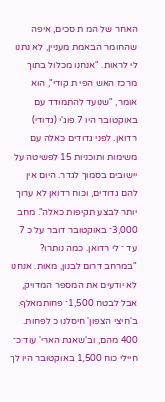האחר של המ ת סכים, איפה שהחומר הבאמת מעניין, לא נתנו לי לראות. "אנחנו מכלול בתוך מרכז האש הפי ת קודי", הוא אומר, "שנועד להתמודד עם באוקטובר היו 7 פוג'י (גדודי) רדואן. לפני גדודים כאלה עם משימות ותוכניות 15 לפשיטה על יישובים בסמוך לגדר. היום אין להם גדודים, וכוח רדואן לא ערוך יותר לבצע תקיפות כאלה". מחב 3,000־ באוקטובר דובר על כ 7 עד ־ לי רדואן. כמה נותרו? "במרחב דרום לבנון, מאות. אנחנו לא יודעים את המספר המדויק, אבל לבטח 1,500־ פחותמאלף. ב'חיצי הצפון' חיסלנו כ לפחות. 400 מהם, וב'שאגת הארי' עוד כ־ חיילי כוח 1,500 באוקטובר היו לך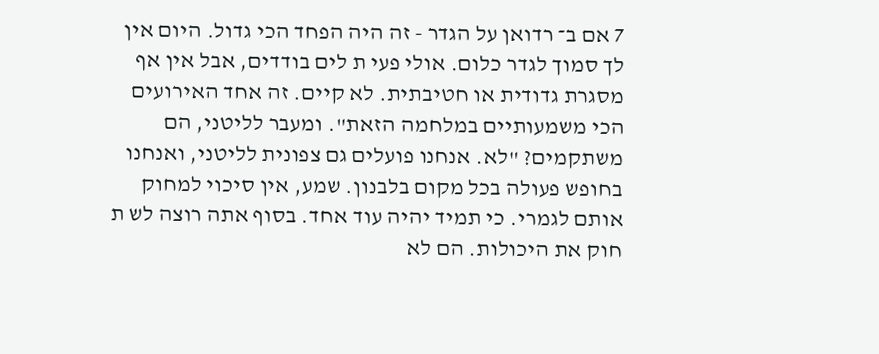7 אם ב־ רדואן על הגדר - זה היה הפחד הכי גדול. היום אין לך סמוך לגדר כלום. אולי פעי ת לים בודדים, אבל אין אף מסגרת גדודית או חטיבתית. לא קיים. זה אחד האירועים הכי משמעותיים במלחמה הזאת". ומעבר לליטני, הם משתקמים? "לא. אנחנו פועלים גם צפונית לליטני, ואנחנו בחופש פעולה בכל מקום בלבנון. שמע, אין סיכוי למחוק אותם לגמרי. כי תמיד יהיה עוד אחד. בסוף אתה רוצה לש ת חוק את היכולות. הם לא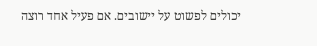יכולים לפשוט על יישובים. אם פעיל אחד רוצה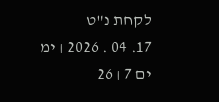לקחת נ"ט
17. 04 . 2026 ׀ ימ ים 7 ׀ 26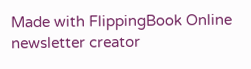Made with FlippingBook Online newsletter creator